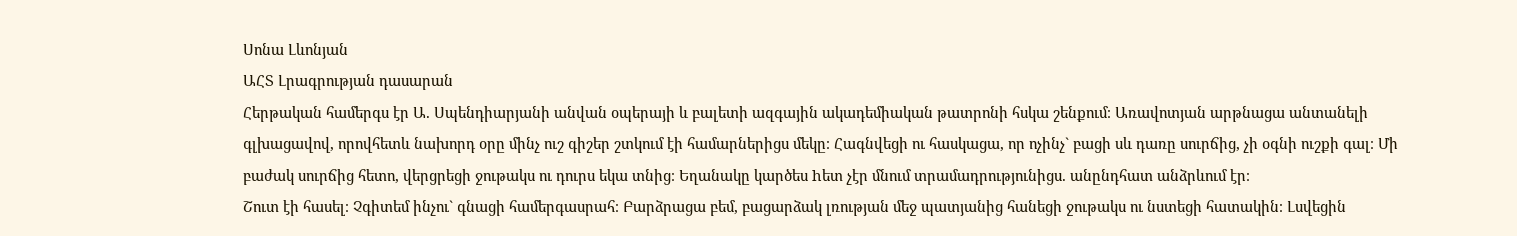Սոնա Լևոնյան
ԱՀՏ Լրագրության դասարան
Հերթական համերգս էր Ա. Սպենդիարյանի անվան օպերայի և բալետի ազգային ակադեմիական թատրոնի հսկա շենքում։ Առավոտյան արթնացա անտանելի գլխացավով, որովհետև նախորդ օրը մինչ ուշ գիշեր շտկում էի համարներիցս մեկը։ Հագնվեցի ու հասկացա, որ ոչինչ` բացի սև դառը սուրճից, չի օգնի ուշքի գալ։ Մի բաժակ սուրճից հետո, վերցրեցի ջութակս ու դուրս եկա տնից։ Եղանակը կարծես hետ չէր մնում տրամադրությունիցս. անընդհատ անձրևում էր։
Շուտ էի հասել։ Չգիտեմ ինչու` գնացի համերգասրահ։ Բարձրացա բեմ, բացարձակ լռության մեջ պատյանից հանեցի ջութակս ու նստեցի հատակին։ Լսվեցին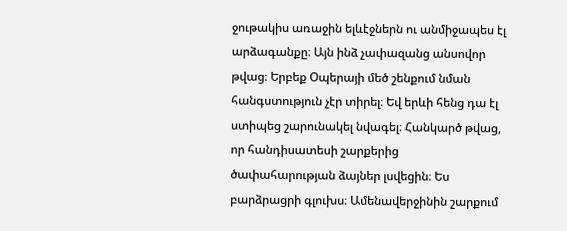ջութակիս առաջին ելևէջներն ու անմիջապես էլ արձագանքը։ Այն ինձ չափազանց անսովոր թվաց։ Երբեք Օպերայի մեծ շենքում նման հանգստություն չէր տիրել։ Եվ երևի հենց դա էլ ստիպեց շարունակել նվագել։ Հանկարծ թվաց, որ հանդիսատեսի շարքերից ծափահարության ձայներ լսվեցին։ Ես բարձրացրի գլուխս։ Ամենավերջինին շարքում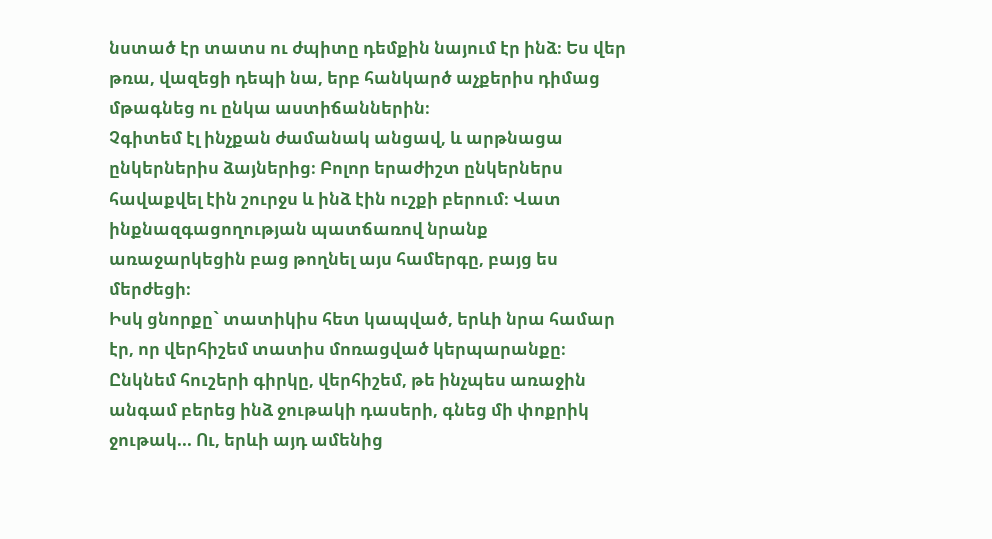նստած էր տատս ու ժպիտը դեմքին նայում էր ինձ։ Ես վեր թռա, վազեցի դեպի նա, երբ հանկարծ աչքերիս դիմաց մթագնեց ու ընկա աստիճաններին։
Չգիտեմ էլ ինչքան ժամանակ անցավ, և արթնացա ընկերներիս ձայներից։ Բոլոր երաժիշտ ընկերներս հավաքվել էին շուրջս և ինձ էին ուշքի բերում։ Վատ ինքնազգացողության պատճառով նրանք առաջարկեցին բաց թողնել այս համերգը, բայց ես մերժեցի։
Իսկ ցնորքը` տատիկիս հետ կապված, երևի նրա համար էր, որ վերհիշեմ տատիս մոռացված կերպարանքը։ Ընկնեմ հուշերի գիրկը, վերհիշեմ, թե ինչպես առաջին անգամ բերեց ինձ ջութակի դասերի, գնեց մի փոքրիկ ջութակ... Ու, երևի այդ ամենից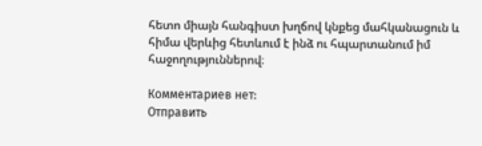հետո միայն հանգիստ խղճով կնքեց մահկանացուն և հիմա վերևից հետևում է ինձ ու հպարտանում իմ հաջողություններով։

Комментариев нет:
Отправить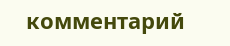комментарий